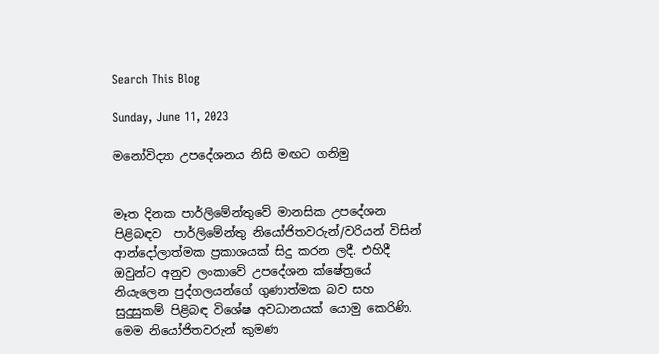Search This Blog

Sunday, June 11, 2023

මනෝවිද්‍යා උපදේශනය නිසි මඟට ගනිමු


මෑත දිනක පාර්ලිමේන්තුවේ මානසික උපදේශන පිළිබඳව  පාර්ලිමේන්තු නියෝජිතවරුන්/වරියන් විසින් ආන්දෝලාත්මක ප්‍රකාශයක් සිදු කරන ලදී. එහිදී ඔවුන්ට අනුව ලංකාවේ උපදේශන ක්ෂේත්‍රයේ නියැලෙන පුද්ගලයන්ගේ ගුණාත්මක බව සහ සුදුසුකම් පිළිබඳ විශේෂ අවධානයක් යොමු කෙරිණි. මෙම නියෝජිතවරුන් කුමණ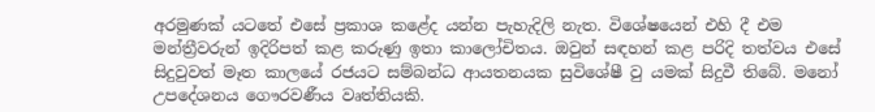අරමුණක් යටතේ එසේ ප්‍රකාශ කළේද යන්න පැහැදිලි නැත. විශේෂයෙන් එහි දී එම මන්ත්‍රීවරුන් ඉදිරිපත් කළ කරුණු ඉතා කාලෝචිතය. ඔවුන් සඳහන් කළ පරිදි තත්වය එසේ සිදුවුවත් මෑත කාලයේ රජයට සම්බන්ධ ආයතනයක සුවිශේෂී වු යමක් සිදුවී තිබේ. මනෝ උපදේශනය ගෞරවණීය වෘත්තියකි.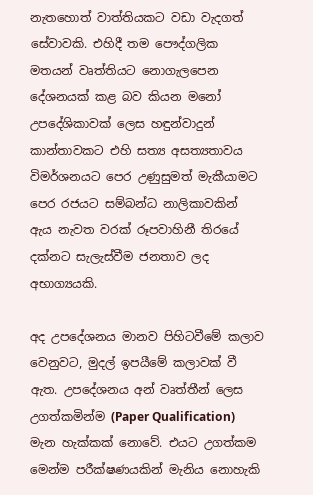නැතහොත් වාත්තියකට වඩා වැදගත් සේවාවකි. එහිදී තම පෞද්ගලික මතයන් වෘත්තියට නොගැලපෙන දේශනයක් කළ බව කියන මනෝ උපදේශිකාවක් ලෙස හඳුන්වාදුන් කාන්තාවකට එහි සත්‍ය අසත්‍යතාවය විමර්ශනයට පෙර උණුසුමත් මැකීයාමට පෙර රජයට සම්බන්ධ නාලිකාවකින් ඇය නැවත වරක් රූපවාහිනී තිරයේ දක්නට සැලැස්වීම ජනතාව ලද අභාග්‍යයකි.

අද උපදේශනය මානව පිහිටවීමේ කලාව වෙනුවට, මුදල් ඉපයීමේ කලාවක් වී ඇත. උපදේශනය අන් වෘත්තීන් ලෙස උගත්කමින්ම (Paper Qualification) මැන හැක්කක් නොවේ. එයට උගත්කම මෙන්ම පරීක්ෂණයකින් මැනිය නොහැකි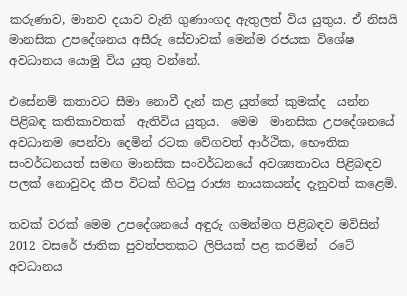කරුණාව, මානව දයාව වැනි ගුණාංගද ඇතුලත් විය යුතුය. ඒ නිසයි මානසික උපදේශනය අසීරු සේවාවක් මෙන්ම රජයක විශේෂ අවධානය යොමු විය යුතු වන්නේ.

එසේනම් කතාවට සීමා නොවී දැන් කළ යුත්තේ කුමක්ද  යන්න පිළිබඳ කතිකාවතක්  ඇතිවිය යුතුය.  මෙම  මානසික උපදේශනයේ  අවධානම පෙන්වා දෙමින් රටක වේගවත් ආර්ථික, භෞතික සංවර්ධනයත් සමඟ මානසික සංවර්ධනයේ අවශ්‍යතාවය පිළිබඳව පලක් නොවුවද කීප විටක් හිටපු රාජ්‍ය නායකයන්ද දැනුවත් කළෙමි.

තවක් වරක් මෙම උපදේශනයේ අඳුරු ගමන්මග පිළිබඳව මවිසින් 2012 වසරේ ජාතික පුවත්පතකට ලිපියක් පළ කරමින්  රටේ අවධානය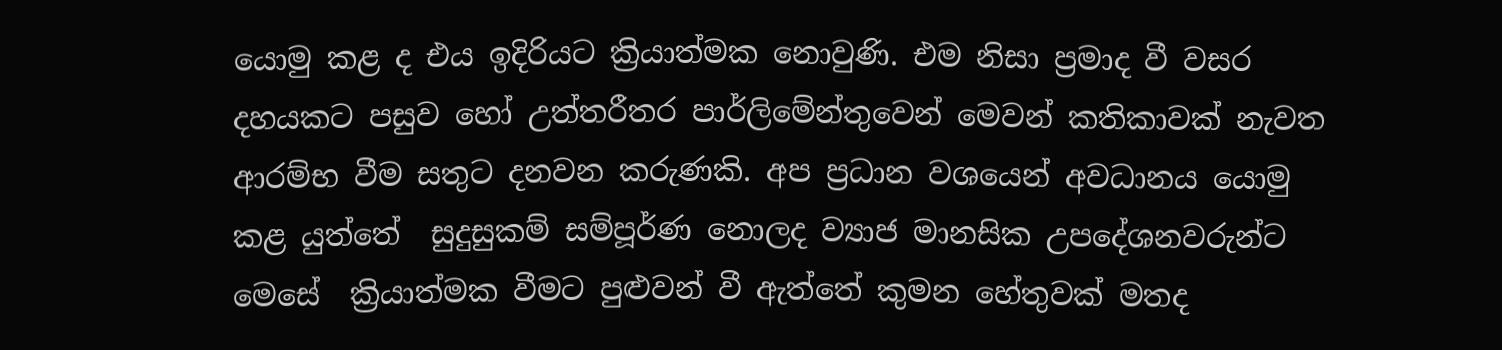යොමු කළ ද එය ඉදිරියට ක්‍රියාත්මක නොවුණි. එම නිසා ප්‍රමාද වී වසර දහයකට පසුව හෝ උත්තරීතර පාර්ලිමේන්තුවෙන් මෙවන් කතිකාවක් නැවත ආරම්භ වීම සතුට දනවන කරුණකි. අප ප්‍රධාන වශයෙන් අවධානය යොමු කළ යුත්තේ  සුදුසුකම් සම්පූර්ණ නොලද ව්‍යාජ මානසික උපදේශනවරුන්ට මෙසේ  ක්‍රියාත්මක වීමට පුළුවන් වී ඇත්තේ කුමන හේතුවක් මතද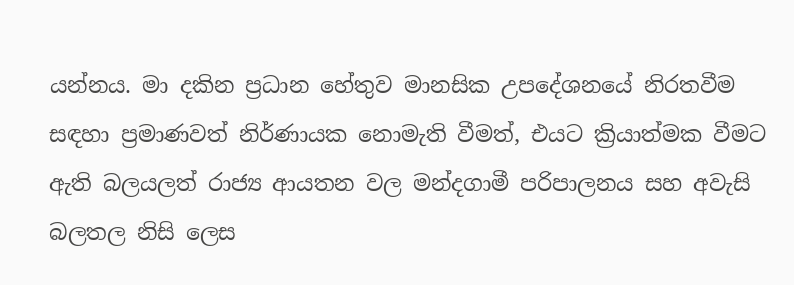යන්නය. මා දකින ප්‍රධාන හේතුව මානසික උපදේශනයේ නිරතවීම  සඳහා ප්‍රමාණවත් නිර්ණායක නොමැති වීමත්, එයට ක්‍රියාත්මක වීමට ඇති බලයලත් රාජ්‍ය ආයතන වල මන්දගාමී පරිපාලනය සහ අවැසි බලතල නිසි ලෙස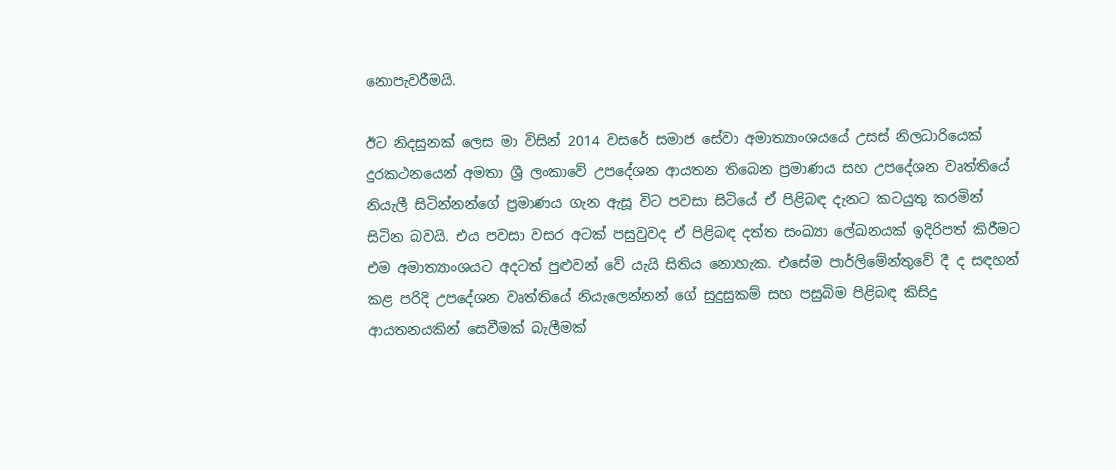නොපැවරීමයි.

ඊට නිදසුනක් ලෙස මා විසින් 2014 වසරේ සමාජ සේවා අමාත්‍යාංශයයේ උසස් නිලධාරියෙක් දුරකථනයෙන් අමතා ශ්‍රී ලංකාවේ උපදේශන ආයතන තිබෙන ප්‍රමාණය සහ උපදේශන වෘත්තියේ නියැලී සිටින්නන්ගේ ප්‍රමාණය ගැන ඇසූ විට පවසා සිටියේ ඒ පිළිබඳ දැනට කටයුතු කරමින් සිටින බවයි. එය පවසා වසර අටක් පසුවුවද ඒ පිළිබඳ දත්ත සංඛ්‍යා ලේඛනයක් ඉදිරිපත් කිරීමට එම අමාත්‍යාංශයට අදටත් පුළුවන් වේ යැයි සිතිය නොහැක. එසේම පාර්ලිමේන්තුවේ දී ද සඳහන් කළ පරිදි උපදේශන වෘත්තියේ නියැලෙන්නන් ගේ සුදුසුකම් සහ පසුබිම පිළිබඳ කිසිදු ආයතනයකින් සෙවීමක් බැලීමක්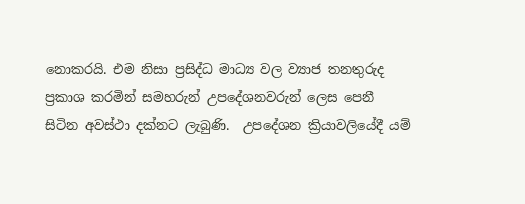නොකරයි. එම නිසා ප්‍රසිද්ධ මාධ්‍ය වල ව්‍යාජ තනතුරුද ප්‍රකාශ කරමින් සමහරුන් උපදේශනවරුන් ලෙස පෙනී සිටින අවස්ථා දක්නට ලැබුණි.  උපදේශන ක්‍රියාවලියේදී යම්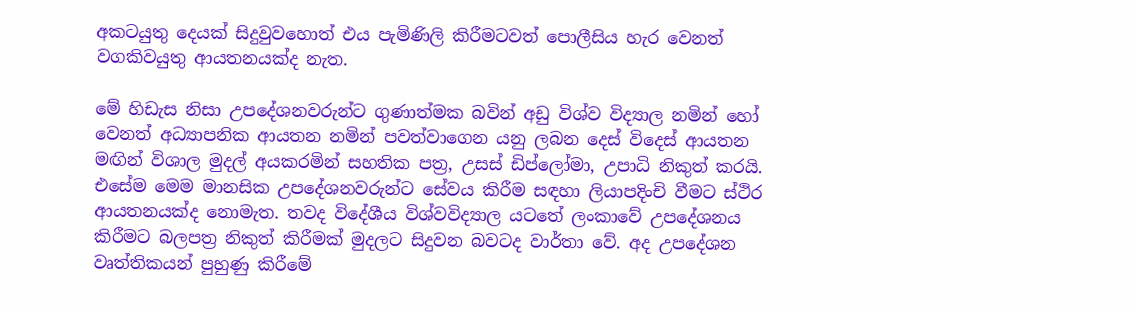අකටයුතු දෙයක් සිදුවුවහොත් එය පැමිණිලි කිරීමටවත් පොලීසිය හැර වෙනත් වගකිවයුතු ආයතනයක්ද නැත.

මේ හිඩැස නිසා උපදේශනවරුන්ට ගුණාත්මක බවින් අඩු විශ්ව විද්‍යාල නමින් හෝ වෙනත් අධ්‍යාපනික ආයතන නමින් පවත්වාගෙන යනු ලබන දෙස් විදෙස් ආයතන මඟින් විශාල මුදල් අයකරමින් සහතික පත්‍ර, උසස් ඩිප්ලෝමා, උපාධි නිකුත් කරයි. එසේම මෙම මානසික උපදේශනවරුන්ට සේවය කිරීම සඳහා ලියාපදිංචි වීමට ස්ථිර ආයතනයක්ද නොමැත. තවද විදේශීය විශ්වවිද්‍යාල යටතේ ලංකාවේ උපදේශනය කිරීමට බලපත්‍ර නිකුත් කිරීමක් මුදලට සිදුවන බවටද වාර්තා වේ. අද උපදේශන වෘත්තිකයන් පුහුණු කිරීමේ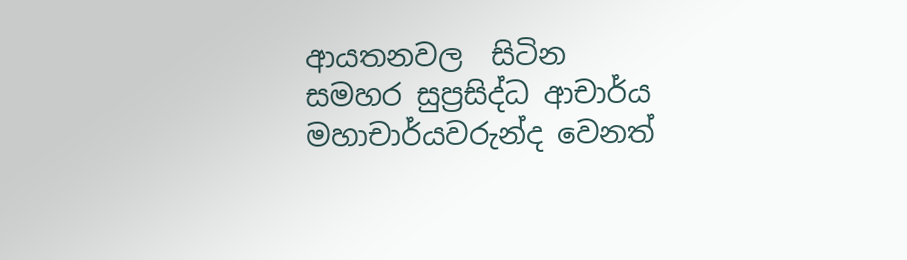ආයතනවල  සිටින සමහර සුප්‍රසිද්ධ ආචාර්ය මහාචාර්යවරුන්ද වෙනත්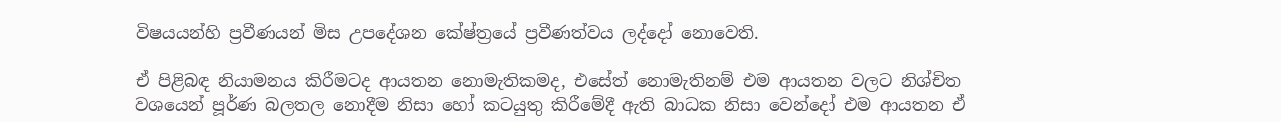විෂයයන්හි ප්‍රවීණයන් මිස උපදේශන කේෂ්ත්‍රයේ ප්‍රවීණත්වය ලද්දෝ නොවෙති.

ඒ පිළිබඳ නියාමනය කිරීමටද ආයතන නොමැතිකමද, එසේත් නොමැතිනම් එම ආයතන වලට නිශ්චිත වශයෙන් පූර්ණ බලතල නොදීම නිසා හෝ කටයුතු කිරීමේදී ඇති බාධක නිසා වෙන්දෝ එම ආයතන ඒ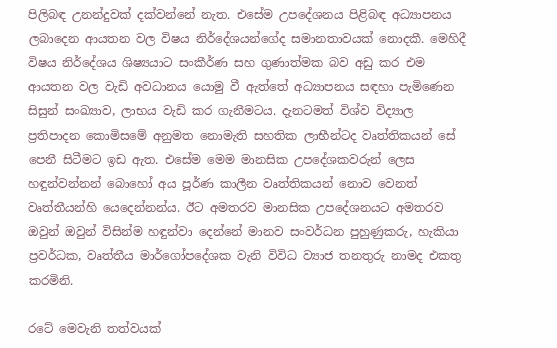පිලිබඳ උනන්දුවක් දක්වන්නේ නැත. එසේම උපදේශනය පිළිබඳ අධ්‍යාපනය ලබාදෙන ආයතන වල විෂය නිර්දේශයන්ගේද සමානතාවයක් නොදකී. මෙහිදී විෂය නිර්දේශය ශිෂ්‍යයාට සංකීර්ණ සහ ගුණාත්මක බව අඩු කර එම ආයතන වල වැඩි අවධානය යොමු වී ඇත්තේ අධ්‍යාපනය සඳහා පැමිණෙන සිසුන් සංඛ්‍යාව, ලාභය වැඩි කර ගැනීමටය. දැනටමත් විශ්ව විද්‍යාල ප්‍රතිපාදන කොමිසමේ අනුමත නොමැති සහතික ලාභීන්ටද වෘත්තිකයන් සේ පෙනී සිටීමට ඉඩ ඇත. එසේම මෙම මානසික උපදේශකවරුන් ලෙස හඳුන්වන්නන් බොහෝ අය පූර්ණ කාලීන වෘත්තිකයන් නොව වෙනත් වෘත්තීයන්හි යෙදෙන්නන්ය. ඊට අමතරව මානසික උපදේශනයට අමතරව ඔවුන් ඔවුන් විසින්ම හඳුන්වා දෙන්නේ මානව සංවර්ධන පුහුණුකරු, හැකියා ප්‍රවර්ධක, වෘත්තීය මාර්ගෝපදේශක වැනි විවිධ ව්‍යාජ තනතුරු නාමද එකතු කරමිනි.

රටේ මෙවැනි තත්වයක්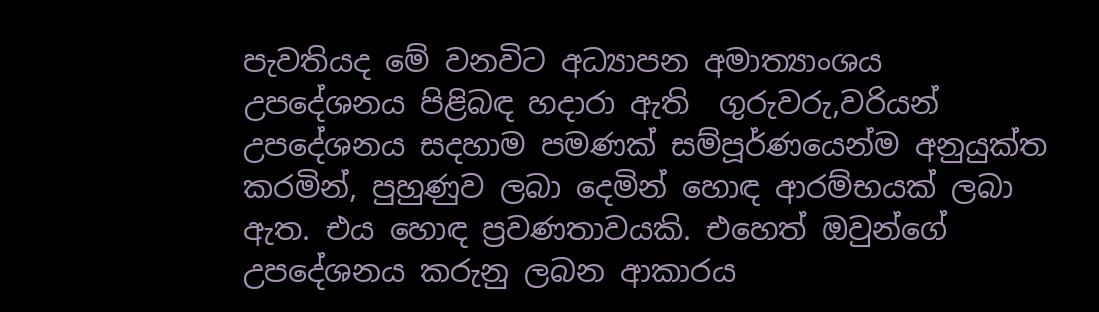පැවතියද මේ වනවිට අධ්‍යාපන අමාත්‍යාංශය උපදේශනය පිළිබඳ හදාරා ඇති  ගුරුවරු,වරියන් උපදේශනය සදහාම පමණක් සම්පූර්ණයෙන්ම අනුයුක්ත කරමින්, පුහුණුව ලබා දෙමින් හොඳ ආරම්භයක් ලබා ඇත. එය හොඳ ප්‍රවණතාවයකි. එහෙත් ඔවුන්ගේ උපදේශනය කරුනු ලබන ආකාරය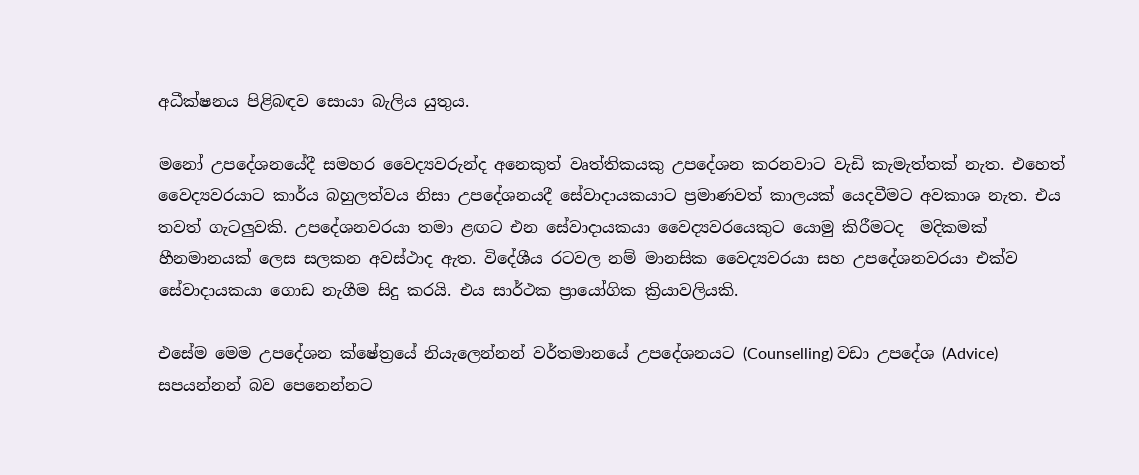අධීක්ෂනය පිළිබඳව සොයා බැලිය යුතුය.

මනෝ උපදේශනයේදී සමහර වෛද්‍යවරුන්ද අනෙකුත් වෘත්තිකයකු උපදේශන කරනවාට වැඩි කැමැත්තක් නැත. එහෙත් වෛද්‍යවරයාට කාර්ය බහුලත්වය නිසා උපදේශනයදී සේවාදායකයාට ප්‍රමාණවත් කාලයක් යෙදවීමට අවකාශ නැත. එය තවත් ගැටලු‍වකි. උපදේශනවරයා තමා ළඟට එන සේවාදායකයා වෛද්‍යවරයෙකුට යොමු කිරීමටද  මදිකමක් හීනමානයක් ලෙස සලකන අවස්ථාද ඇත. විදේශීය රටවල නම් මානසික වෛද්‍යවරයා සහ උපදේශනවරයා එක්ව සේවාදායකයා ගොඩ නැගීම සිදු කරයි. එය සාර්ථක ප්‍රායෝගික ක්‍රියාවලියකි.

එසේම මෙම උපදේශන ක්ෂේත්‍රයේ නියැලෙන්නන් වර්තමානයේ උපදේශනයට (Counselling) වඩා උපදේශ (Advice)  සපයන්නන් බව පෙනෙන්නට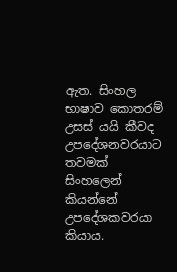ඇත. සිංහල භාෂාව කොතරම් උසස් යයි කීවද උපදේශනවරයාට තවමක් සිංහලෙන් කියන්නේ උපදේශකවරයා කියාය.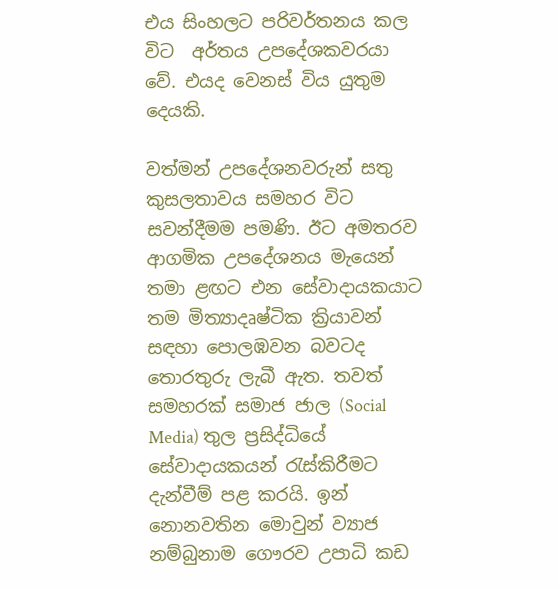එය සිංහලට පරිවර්තනය කල විට  අර්තය උපදේශකවරයා වේ. එයද වෙනස් විය යුතුම දෙයකි.

වත්මන් උපදේශනවරුන් සතු කුසලතාවය සමහර විට සවන්දීමම පමණි. ඊට අමතරව ආගමික උපදේශනය මැයෙන් තමා ළඟට එන සේවාදායකයාට තම මිත්‍යාදෘෂ්ටික ක්‍රියාවන් සඳහා පොලඹවන බවටද තොරතුරු ලැබී ඇත. තවත් සමහරක් සමාජ ජාල (Social Media) තුල ප්‍රසිද්ධියේ සේවාදායකයන් රැස්කිරීමට දැන්වීම් පළ කරයි. ඉන් නොනවතින මොවුන් ව්‍යාජ නම්බුනාම ගෞරව උපාධි කඩ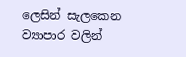ලෙසින් සැලකෙන ව්‍යාපාර වලින්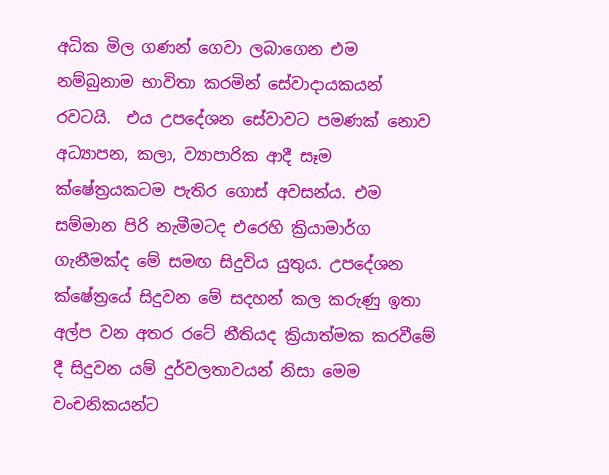අධික මිල ගණන් ගෙවා ලබාගෙන එම නම්බුනාම භාවිතා කරමින් සේවාදායකයන් රවටයි.  එය උපදේශන සේවාවට පමණක් නොව අධ්‍යාපන, කලා, ව්‍යාපාරික ආදී සෑම ක්ෂේත්‍රයකටම පැතිර ගොස් අවසන්ය. එම සම්මාන පිරි නැමීමටද එරෙහි ක්‍රියාමාර්ග ගැනීමක්ද මේ සමඟ සිදුවිය යුතුය. උපදේශන ක්ෂේත්‍රයේ සිදුවන මේ සදහන් කල කරුණු ඉතා අල්ප වන අතර රටේ නීතියද ක්‍රියාත්මක කරවීමේ දී සිදුවන යම් දුර්වලතාවයන් නිසා මෙම වංචනිකයන්ට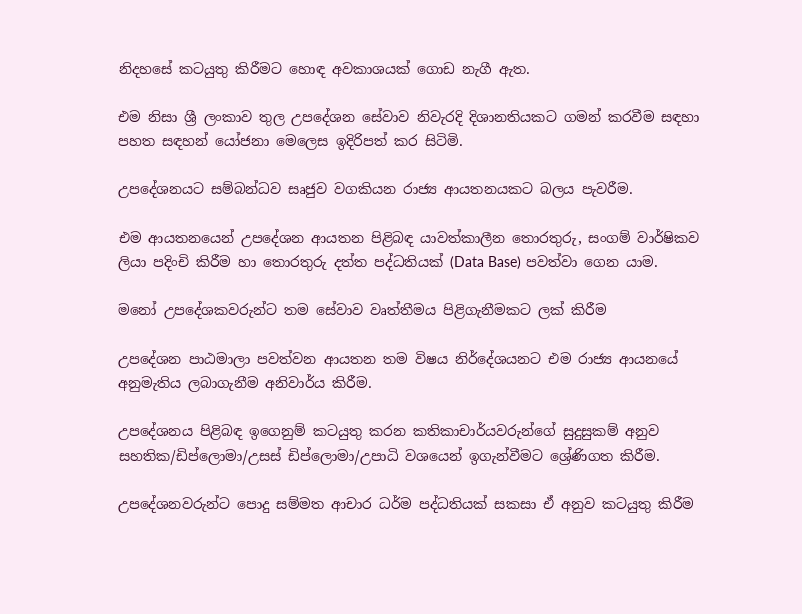නිදහසේ කටයුතු කිරීමට හොඳ අවකාශයක් ගොඩ නැගී ඇත.

එම නිසා ශ්‍රී ලංකාව තුල උපදේශන සේවාව නිවැරදි දිශානතියකට ගමන් කරවීම සඳහා පහත සඳහන් යෝජනා මෙලෙස ඉදිරිපත් කර සිටිමි.

උපදේශනයට සම්බන්ධව සෘජුව වගකියන රාජ්‍ය ආයතනයකට බලය පැවරීම.

එම ආයතනයෙන් උපදේශන ආයතන පිළිබඳ යාවත්කාලීන තොරතුරු, සංගම් වාර්ෂිකව ලියා පදිංචි කිරීම හා තොරතුරු දත්ත පද්ධතියක් (Data Base) පවත්වා ගෙන යාම.

මනෝ උපදේශකවරුන්ට තම සේවාව වෘත්තීමය පිළිගැනීමකට ලක් කිරීම

උපදේශන පාඨමාලා පවත්වන ආයතන තම විෂය නිර්දේශයනට එම රාජ්‍ය ආයනයේ අනුමැතිය ලබාගැනීම අනිවාර්ය කිරීම.

උපදේශනය පිළිබඳ ඉගෙනුම් කටයුතු කරන කතිකාචාර්යවරුන්ගේ සුදුසුකම් අනුව සහතික/ඩිප්ලොමා/උසස් ඩිප්ලොමා/උපාධි වශයෙන් ඉගැන්වීමට ශ්‍රේණිගත කිරීම.

උපදේශනවරුන්ට පොදු සම්මත ආචාර ධර්ම පද්ධතියක් සකසා ඒ අනුව කටයුතු කිරීම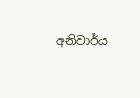අනිවාර්ය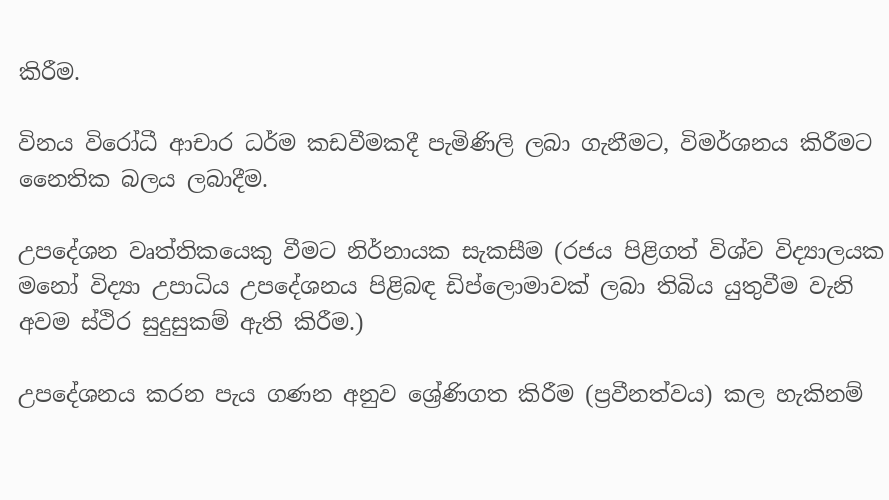කිරීම.

විනය විරෝධී ආචාර ධර්ම කඩවීමකදී පැමිණිලි ලබා ගැනීමට, විමර්ශනය කිරීමට නෛතික බලය ලබාදීම.

උපදේශන වෘත්තිකයෙකු වීමට නිර්නායක සැකසීම (රජය පිළිගත් විශ්ව විද්‍යාලයක මනෝ විද්‍යා උපාධිය උපදේශනය පිළිබඳ ඩිප්ලොමාවක් ලබා තිබිය යුතුවීම වැනි අවම ස්ථිර සුදුසුකම් ඇති කිරීම.)

උපදේශනය කරන පැය ගණන අනුව ශ්‍රේණිගත කිරීම (ප්‍රවීනත්වය) කල හැකිනම්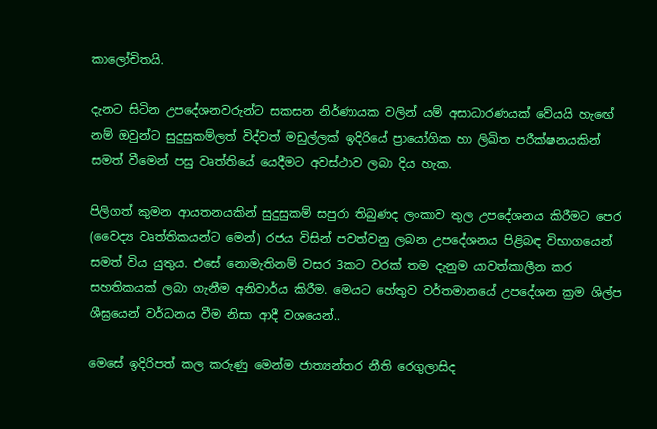කාලෝචිතයි.

දැනට සිටින උපදේශනවරුන්ට සකසන නිර්ණායක වලින් යම් අසාධාරණයක් වේයයි හැඟේ නම් ඔවුන්ට සුදුසුකම්ලත් විද්වත් මඩුල්ලක් ඉදිරියේ ප්‍රායෝගික හා ලිඛිත පරීක්ෂනයකින් සමත් වීමෙන් පසු වෘත්තියේ යෙදීමට අවස්ථාව ලබා දිය හැක.

පිලිගත් කුමන ආයතනයකින් සුදුසුකම් සපුරා තිබුණද ලංකාව තුල උපදේශනය කිරීමට පෙර (වෛද්‍ය වෘත්තිකයන්ට මෙන්) රජය විසින් පවත්වනු ලබන උපදේශනය පිළිබඳ විභාගයෙන් සමත් විය යුතුය. එසේ නොමැතිනම් වසර 3කට වරක් තම දැනුම යාවත්කාලීන කර සහතිකයක් ලබා ගැනීම අනිවාර්ය කිරීම. මෙයට හේතුව වර්තමානයේ උපදේශන ක්‍රම ශිල්ප ශීඝ්‍රයෙන් වර්ධනය වීම නිසා ආදී වශයෙන්..

මෙසේ ඉදිරිපත් කල කරුණු මෙන්ම ජාත්‍යන්තර නීති රෙගුලාසිද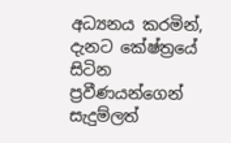අධ්‍යනය කරමින්, දැනට කේෂ්ත්‍රයේ සිටින ප්‍රවීණයන්ගෙන් සැදුම්ලත්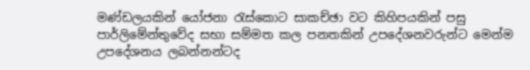මණ්ඩලයකින් යෝජනා රැස්කොට සාකච්ඡා වට කිහිපයකින් පසු පාර්ලිමේන්තුවේද සභා සම්මත කල පනතකින් උපදේශනවරුන්ට මෙන්ම උපදේශනය ලබන්නන්ටද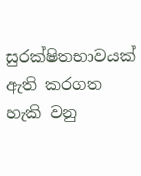සුරක්ෂිතභාවයක් ඇති කරගත හැකි වනු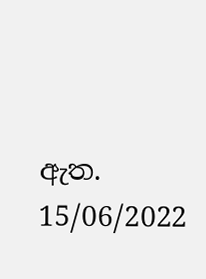ඇත.                                                                                                     15/06/2022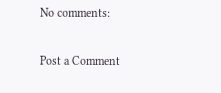No comments:

Post a Comment